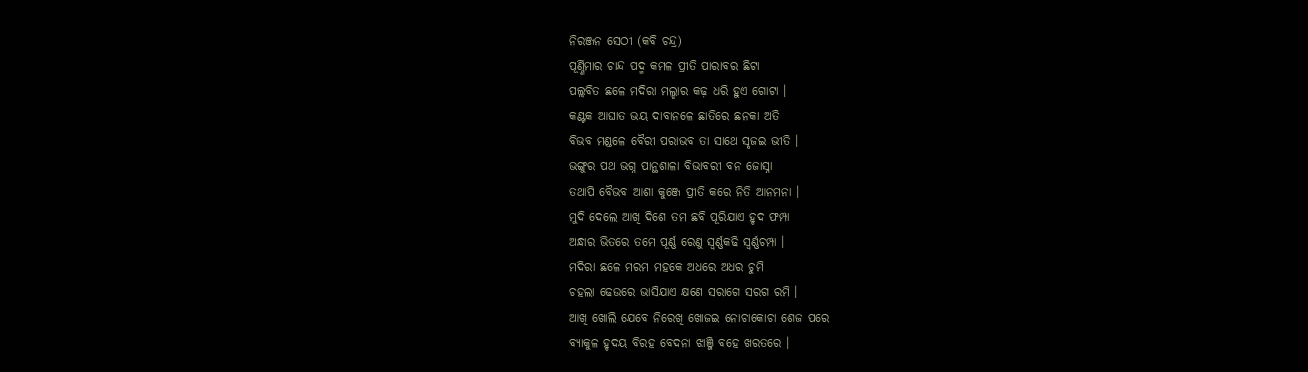ନିରଞ୍ଜନ ସେଠୀ (କବି ଚନ୍ଦ୍ର)
ପୂର୍ଣ୍ଣିମାର ଚାନ୍ଦ ପଦ୍ମ କମଳ ପ୍ରୀତି ପାରାବର ଛିଟା
ପଲ୍ଲବିତ ଛଳେ ମଦିରା ମଲ୍ହାର କଢ଼ ଧରି ହୁଏ ଗୋଟା ।
କଣ୍ଟକ ଆଘାତ ଭୟ ଦାବାନଳେ ଛାତିରେ ଛନକା ଅତି
ବିଭବ ମଣ୍ଡଳେ ବୈରୀ ପରାଭବ ତା ସାଥେ ସୃଜଇ ଭୀତି ।
ଭଙ୍ଗୁର ପଥ ଭଗ୍ନ ପାନ୍ଥଶାଳା ବିଭାବରୀ ବନ ଜୋସ୍ନା
ତଥାପି ବୈଭବ ଆଶା କୁଞ୍ଜେ ପ୍ରୀତି କରେ ନିତି ଆନମନା ।
ମୁଦି ଦେଲେ ଆଖି ଦିଶେ ତମ ଛବି ପୂରିଯାଏ ହୃଦ ଫମ୍ପା
ଅନ୍ଧାର ଭିତରେ ତମେ ପୂର୍ଣ୍ଣ ରେଣୁ ସ୍ଵର୍ଣ୍ଣକଢି ସ୍ଵର୍ଣ୍ଣଚମ୍ପା ।
ମଦିରା ଛଳେ ମରମ ମହକେ ଅଧରେ ଅଧର ଚୁମି
ଚହଲା ଢେଉରେ ଭାସିଯାଏ କ୍ଷଣେ ସରାଗେ ସରଗ ରମି ।
ଆଖି ଖୋଲି ଯେବେ ନିରେଖି ଖୋଜଇ ନୋଚାକୋଚା ଶେଜ ପରେ
ବ୍ୟାକୁଳ ହୃଦୟ ବିରହ ବେଦନା ଝାଞ୍ଜି ବହେ ଖରତରେ ।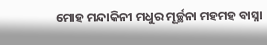ମୋହ ମନ୍ଦାକିନୀ ମଧୁର ମୂର୍ଚ୍ଛନା ମହମହ ବାସ୍ନା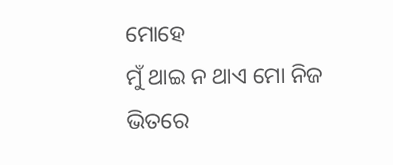ମୋହେ
ମୁଁ ଥାଇ ନ ଥାଏ ମୋ ନିଜ ଭିତରେ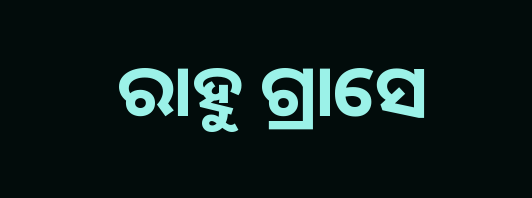ରାହୁ ଗ୍ରାସେ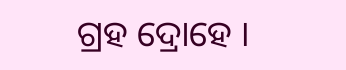ଗ୍ରହ ଦ୍ରୋହେ ।